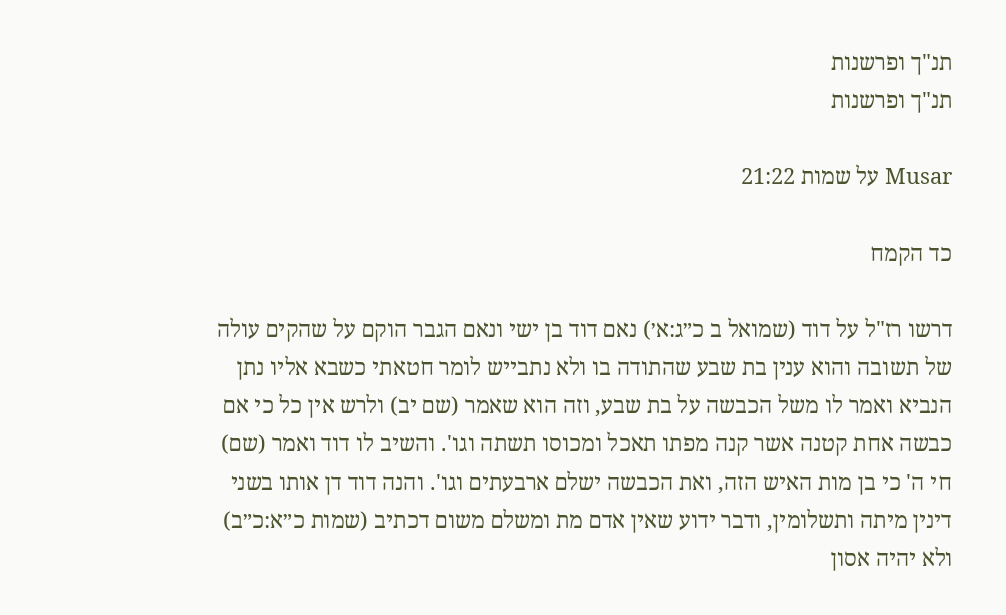תנ"ך ופרשנות
תנ"ך ופרשנות

Musar על שמות 21:22

כד הקמח

דרשו רז"ל על דוד (שמואל ב כ״ג:א׳) נאם דוד בן ישי ונאם הגבר הוקם על שהקים עולה של תשובה והוא ענין בת שבע שהתודה בו ולא נתבייש לומר חטאתי כשבא אליו נתן הנביא ואמר לו משל הכבשה על בת שבע, וזה הוא שאמר (שם יב) ולרש אין כל כי אם כבשה אחת קטנה אשר קנה מפתו תאכל ומכוסו תשתה וגו'. והשיב לו דוד ואמר (שם) חי ה' כי בן מות האיש הזה, ואת הכבשה ישלם ארבעתים וגו'. והנה דוד דן אותו בשני דינין מיתה ותשלומין, ודבר ידוע שאין אדם מת ומשלם משום דכתיב (שמות כ״א:כ״ב) ולא יהיה אסון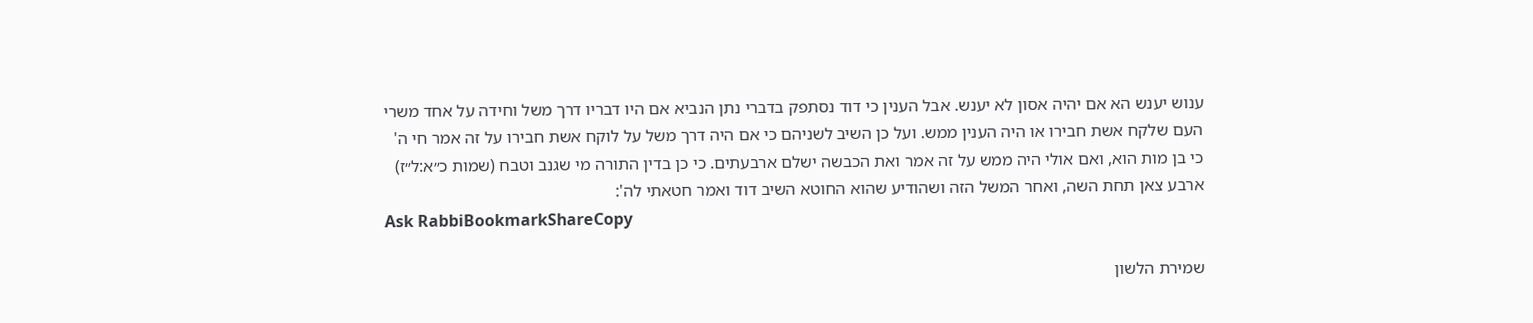ענוש יענש הא אם יהיה אסון לא יענש. אבל הענין כי דוד נסתפק בדברי נתן הנביא אם היו דבריו דרך משל וחידה על אחד משרי העם שלקח אשת חבירו או היה הענין ממש. ועל כן השיב לשניהם כי אם היה דרך משל על לוקח אשת חבירו על זה אמר חי ה' כי בן מות הוא, ואם אולי היה ממש על זה אמר ואת הכבשה ישלם ארבעתים. כי כן בדין התורה מי שגנב וטבח (שמות כ״א:ל״ז) ארבע צאן תחת השה, ואחר המשל הזה ושהודיע שהוא החוטא השיב דוד ואמר חטאתי לה':
Ask RabbiBookmarkShareCopy

שמירת הלשון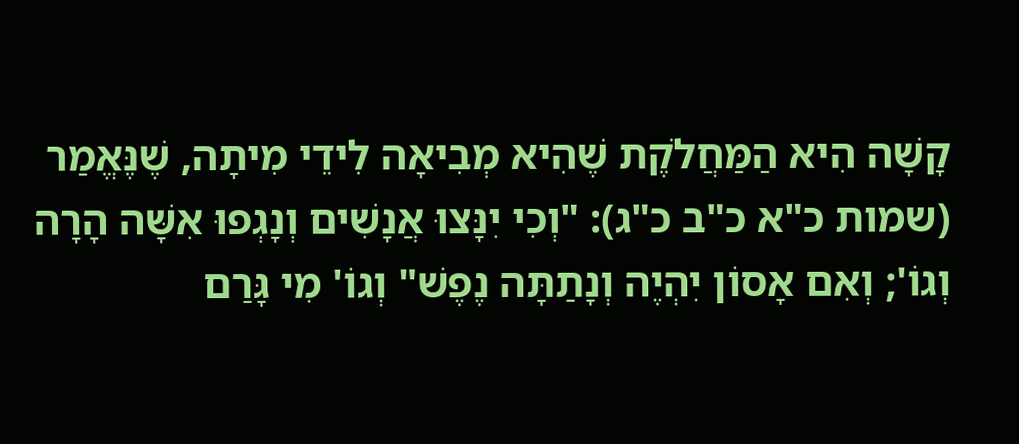קָשָׁה הִיא הַמַּחֲלֹקֶת שֶׁהִיא מְבִיאָה לִידֵי מִיתָה, שֶׁנֶּאֱמַר (שמות כ"א כ"ב כ"ג): "וְכִי יִנָּצוּ אֲנָשִׁים וְנָגְפוּ אִשָּׁה הָרָה וְגוֹ'; וְאִם אָסוֹן יִהְיֶה וְנָתַתָּה נֶפֶשׁ" וְגוֹ' מִי גָּרַם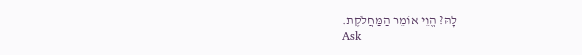לָהּ? הֱוֵי אוֹמֵר הַמַּחֲלֹקֶת.
Ask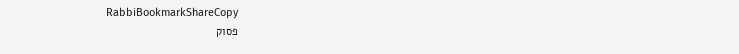RabbiBookmarkShareCopy
פסוק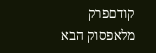קודםפרק מלאפסוק הבא